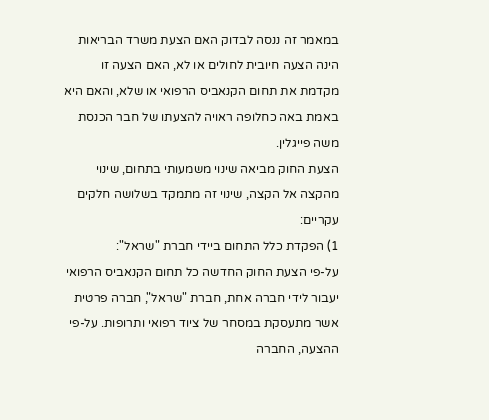במאמר זה ננסה לבדוק האם הצעת משרד הבריאות הינה הצעה חיובית לחולים או לא, האם הצעה זו מקדמת את תחום הקנאביס הרפואי או שלא, והאם היא באמת באה כחלופה ראויה להצעתו של חבר הכנסת
משה פייגלין.
הצעת החוק מביאה שינוי משמעותי בתחום, שינוי מהקצה אל הקצה, שינוי זה מתמקד בשלושה חלקים עקריים:
1) הפקדת כלל התחום ביידי חברת "שראל":
על-פי הצעת החוק החדשה כל תחום הקנאביס הרפואי יעבור לידי חברה אחת, חברת "שראל", חברה פרטית אשר מתעסקת במסחר של ציוד רפואי ותרופות. על-פי ההצעה, החברה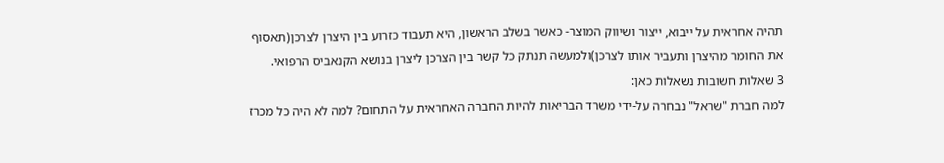תהיה אחראית על ייבוא, ייצור ושיווק המוצר- כאשר בשלב הראשון, היא תעבוד כזרוע בין היצרן לצרכן(תאסוף את החומר מהיצרן ותעביר אותו לצרכן)ולמעשה תנתק כל קשר בין הצרכן ליצרן בנושא הקנאביס הרפואי.
3 שאלות חשובות נשאלות כאן:
למה חברת "שראל" נבחרה על-ידי משרד הבריאות להיות החברה האחראית על התחום? למה לא היה כל מכרז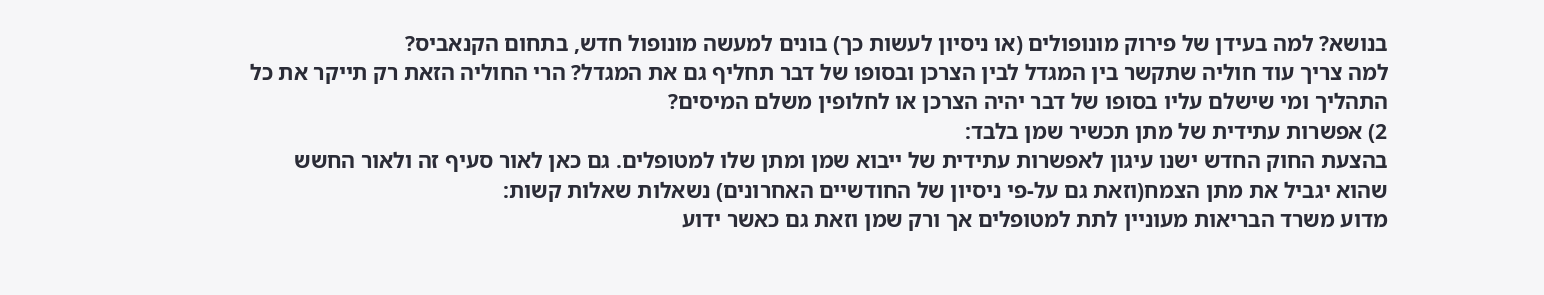בנושא? למה בעידן של פירוק מונופולים (או ניסיון לעשות כך) בונים למעשה מונופול חדש, בתחום הקנאביס?
למה צריך עוד חוליה שתקשר בין המגדל לבין הצרכן ובסופו של דבר תחליף גם את המגדל? הרי החוליה הזאת רק תייקר את כל התהליך ומי שישלם עליו בסופו של דבר יהיה הצרכן או לחלופין משלם המיסים?
2) אפשרות עתידית של מתן תכשיר שמן בלבד:
בהצעת החוק החדש ישנו עיגון לאפשרות עתידית של ייבוא שמן ומתן שלו למטופלים. גם כאן לאור סעיף זה ולאור החשש שהוא יגביל את מתן הצמח(וזאת גם על-פי ניסיון של החודשיים האחרונים) נשאלות שאלות קשות:
מדוע משרד הבריאות מעוניין לתת למטופלים אך ורק שמן וזאת גם כאשר ידוע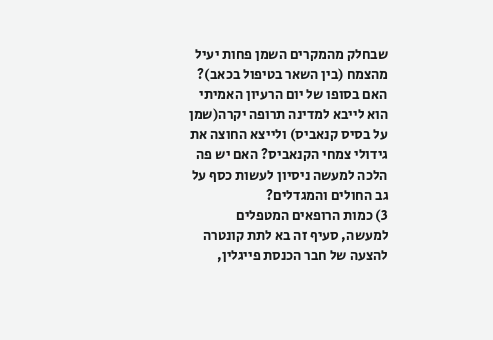שבחלק מהמקרים השמן פחות יעיל מהצמח (בין השאר בטיפול בכאב)?
האם בסופו של יום הרעיון האמיתי הוא לייבא למדינה תרופה יקרה(שמן על בסיס קנאביס) ולייצא החוצה את גידולי צמחי הקנאביס? האם יש פה הלכה למעשה ניסיון לעשות כסף על גב החולים והמגדלים?
3) כמות הרופאים המטפלים
למעשה, סעיף זה בא לתת קונטרה להצעה של חבר הכנסת פייגלין,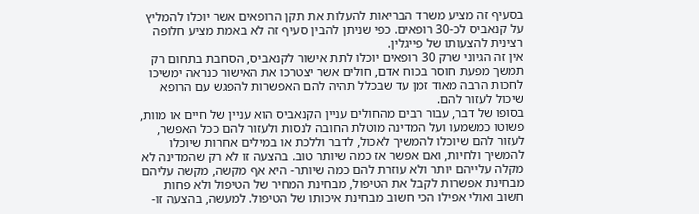בסעיף זה מציע משרד הבריאות להעלות את תקן הרופאים אשר יוכלו להמליץ על קנאביס לכ-30 רופאים. כפי שניתן להבין סעיף זה לא באמת מציע חלופה רצינית להצעותו של פייגלין.
אין זה הגיוני שרק 30 רופאים יוכלו לתת אישור לקנאביס, הסחבת בתחום רק תמשך מפעת חוסר בכוח אדם, חולים אשר יצטרכו את האישור כנראה ימשיכו לחכות הרבה מאוד זמן עד שבכלל תהיה להם האפשרות להפגש עם הרופא שיכול לעזור להם.
בסופו של דבר, עבור רבים מהחולים עניין הקנאביס הוא עניין של חיים או מוות, פשוטו כמשמעו ועל המדינה מוטלת החובה לנסות ולעזור להם ככל האפשר, לעזור להם שיוכלו להמשיך לאכול, לדבר וללכת או במילים אחרות שיוכלו להמשיך ולחיות, ואם אפשר אז כמה שיותר טוב. בהצעה זו לא רק שהמדינה לא מקלה עלייהם יותר ולא עוזרת להם כמה שיותר- היא אף מקשה, מקשה עליהם מבחינת אפשרות לקבל את הטיפול, מבחינת המחיר של הטיפול ולא פחות חשוב ואולי אפילו הכי חשוב מבחינת איכותו של הטיפול. למעשה, בהצעה זו-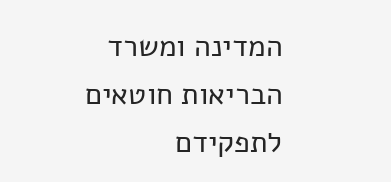המדינה ומשרד הבריאות חוטאים לתפקידם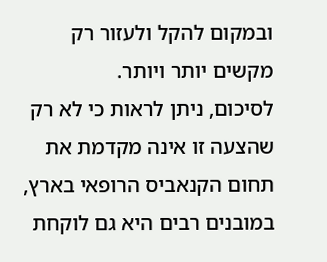ובמקום להקל ולעזור רק מקשים יותר ויותר.
לסיכום, ניתן לראות כי לא רק שהצעה זו אינה מקדמת את תחום הקנאביס הרופאי בארץ, במובנים רבים היא גם לוקחת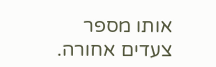אותו מספר צעדים אחורה.